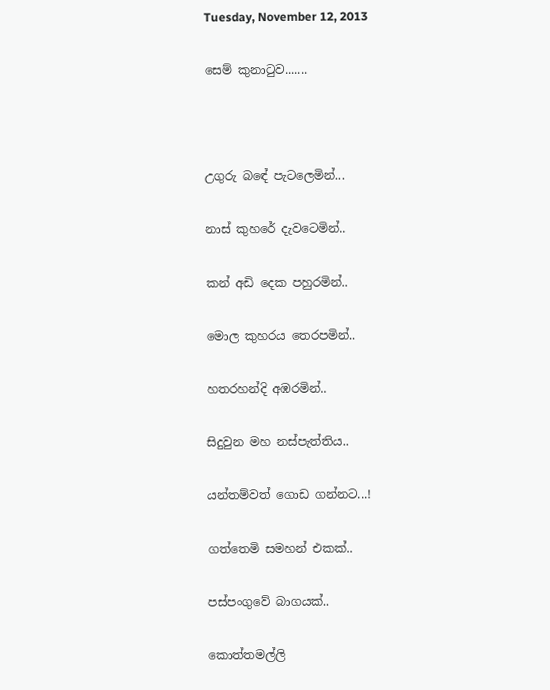Tuesday, November 12, 2013

සෙම් කුනාටුව.......



උගුරු බඳේ පැටලෙමින්...

නාස් කුහරේ දැවටෙමින්..

කන් අඩි දෙක පහුරමින්..

මොල කුහරය තෙරපමින්..

හතරහන්දි අඹරමින්..

සිදුවුන මහ නස්පැත්තිය..

යන්තම්වත් ගොඩ ගන්නට...!

ගත්තෙමි සමහන් එකක්..

පස්පංගුවේ බාගයක්..

කොත්තමල්ලි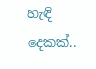හැඳි දෙකක්..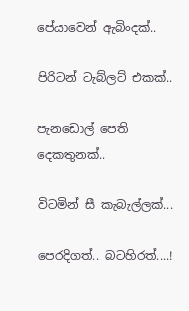පේයාවෙන් ඇබිංදක්..

පිරිටන් ටැබ්ලට් එකක්..

පැනඩොල් පෙති දෙකතුනක්..

විටමින් සී කැබැල්ලක්...

පෙරදිගත්.. බටහිරත්....!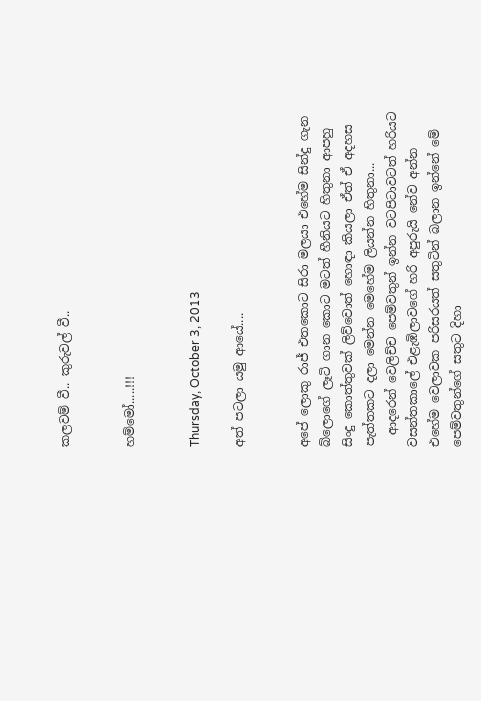කලවම් වී.. කුරුවල් වී..


හම්මෝ.....!!!


Thursday, October 3, 2013

අත් පටලා යමු ආයේ....


අපේ ලොකු රාජ් එතකොට සිරා මලයා එහේම සින්දු ගැන බ්ලොගේ ලෑටි ගාන කොට මටත් හීනියට හිතුනා ආපහු සිංදු කොත්තුවක් ලිව්වොත් හොඳා කියලා ඒත් ඒ අදහස පැත්තකට දලා මෙන්න මෙහේම ලියන්න හිතුනා...
  ආදරෙන් වෙලිච්ච පෙම්වතුන් ඉන්න වටපිටාවටත් හරියට වසන්තකාලේ එළැඹිලාවගේ හරි අපුරුයි නේව අන්න එහේම වෙලාවක පරිසරයත් සතුටින් බලාන ඉන්නේ මේ පෙම්වතුන්ගේ සතුට දිහා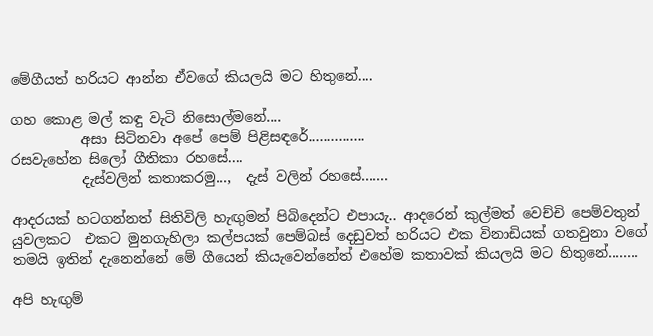මේගීයත් හරියට ආන්න ඒවගේ කියලයි මට හිතුනේ....

ගහ කොළ මල් කඳු වැටි නිසොල්මනේ....
          අසා සිටිනවා අපේ පෙම් පිළිසඳරේ...............
රසවැහේන සිලෝ ගීතිකා රහසේ....
          දැස්වලින් කතාකරමු...,  දැස් වලින් රහසේ.......

ආදරයක් හටගන්නත් සිතිවිලි හැඟුමන් පිබිදෙන්ට එපායැ.. ආදරෙන් කුල්මත් වෙච්චි පෙම්වතුන් යුවලකට  එකට මුනගැහිලා කල්පයක් පෙම්බස් දෙඩුවත් හරියට එක විනාඩියක් ගතවුනා වගේ තමයි ඉතින් දැනෙන්නේ මේ ගීයෙන් කියැවෙන්නේත් එහේම කතාවක් කියලයි මට හිතුනේ........

අපි හැඟුම්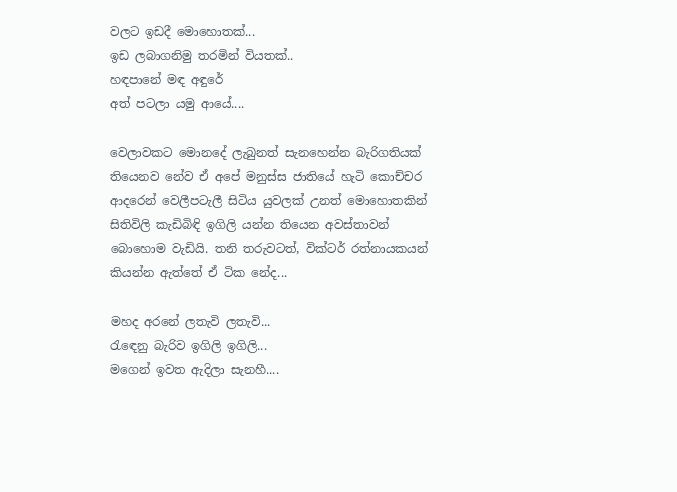වලට ඉඩදී මොහොතක්...
ඉඩ ලබාගනිමු තරමින් වියතක්..
හඳපානේ මඳ අඳුරේ
අත් පටලා යමු ආයේ....

වෙලාවකට මොනදේ ලැබුනත් සැනහෙන්න බැරිගතියක් තියෙනව නේව ඒ අපේ මනුස්ස ජාතියේ හැටි කොච්චර ආදරෙන් වෙලීපටැලී සිටිය යුවලක් උනත් මොහොතකින් සිතිවිලි කැඩිබිඳි ඉගිලි යන්න තියෙන අවස්තාවන් බොහොම වැඩියි. තනි තරුවටත්, වික්ටර් රත්නායකයන් කියන්න ඇත්තේ ඒ ටික නේද...

මහද අරනේ ලතැවි ලතැවි...
රැඳෙනු බැරිව ඉගිලි ඉගිලි...
මගෙන් ඉවත ඇදිලා සැනහී....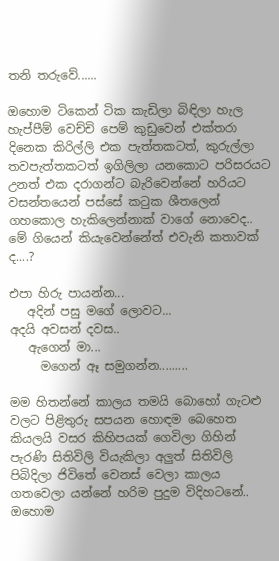තනි තරුවේ......

ඔහොම ටිකෙන් ටික කැඩිලා බිඳිලා හැල හැප්පීම් වෙච්චි පෙම් කුඩුවෙන් එක්තරා දිනෙක කිරිල්ලි එක පැත්තකටත්, කුරුල්ලා තවපැත්තකටත් ඉගිලිලා යනකොට පරිසරයට උනත් එක දරාගන්ට බැරිවෙන්නේ හරියට වසන්තයෙන් පස්සේ කටුක ශීතලෙන් ගහකොල හැකිලෙන්නාක් වාගේ නොවෙද.. මේ ගියෙන් කියැවෙන්නේත් එවැනි කතාවක් ද....?

එපා හිරු පායන්න...
   අදින් පසු මගේ ලොවට...
අදයි අවසන් දවස..
   ඇගෙන් මා...
     මගෙන් ඈ සමුගන්න.........

මම හිතන්නේ කාලය තමයි බොහෝ ගැටළු වලට පිළිතුරු සපයන හොඳම බෙහෙත කියලයි වසර කිහිපයක් ගෙවිලා ගිහින් පැරණි සිතිවිලි වියැකිලා අලුත් සිතිවිලි පිබිදිලා ජිවිතේ වෙනස් වෙලා කාලය ගතවෙලා යන්නේ හරිම පුදුම විදිහටනේ.. ඔහොම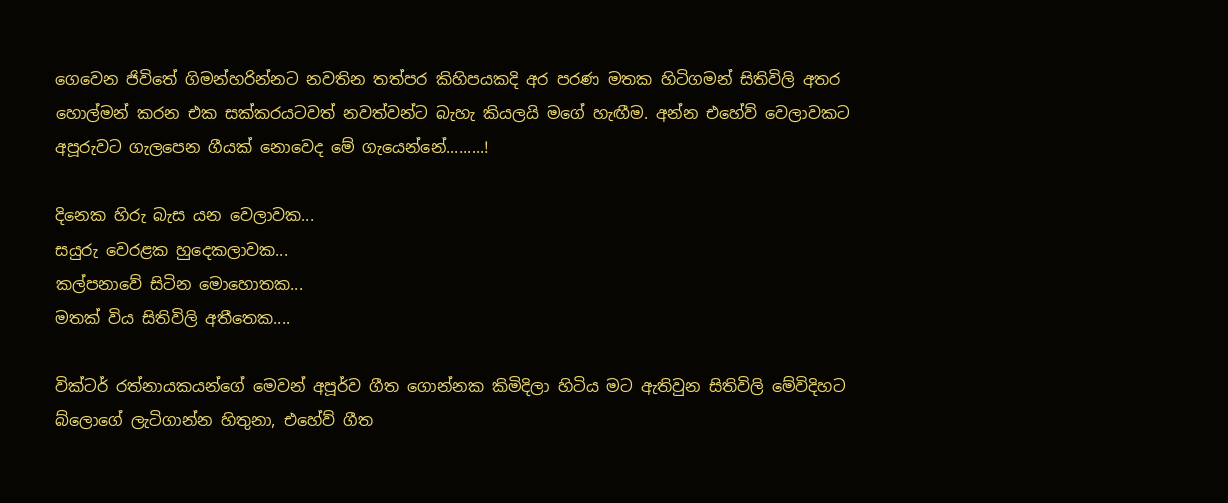ගෙවෙන ජිවිතේ ගිමන්හරින්නට නවතින තත්පර කිහිපයකදි අර පරණ මතක හිටිගමන් සිතිවිලි අතර හොල්මන් කරන එක සක්කරයටවත් නවත්වන්ට බැහැ කියලයි මගේ හැඟීම. අන්න එහේව් වෙලාවකට අපූරුවට ගැලපෙන ගීයක් නොවෙද මේ ගැයෙන්නේ.........!

දිනෙක හිරු බැස යන වෙලාවක...
සයුරු වෙරළක හුදෙකලාවක...
කල්පනාවේ සිටින මොහොතක...
මතක් විය සිතිවිලි අතීතෙක....

වික්ටර් රත්නායකයන්ගේ මෙවන් අපූර්ව ගීත ගොන්නක කිමිදිලා හිටිය මට ඇතිවුන සිතිවිලි මේවිදිහට බ්ලොගේ ලැටිගාන්න හිතුනා, එහේව් ගීත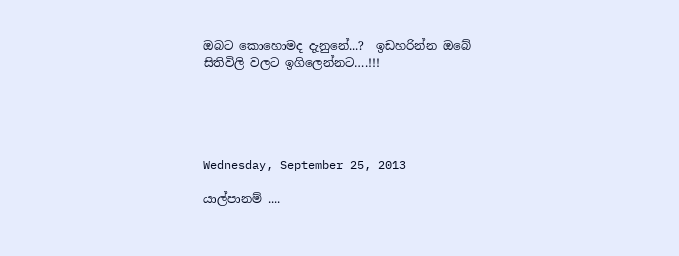ඔබට කොහොමද දැනුනේ...?  ඉඩහරින්න ඔබේ සිතිවිලි වලට ඉගිලෙන්නට….!!!





Wednesday, September 25, 2013

යාල්පානම් ....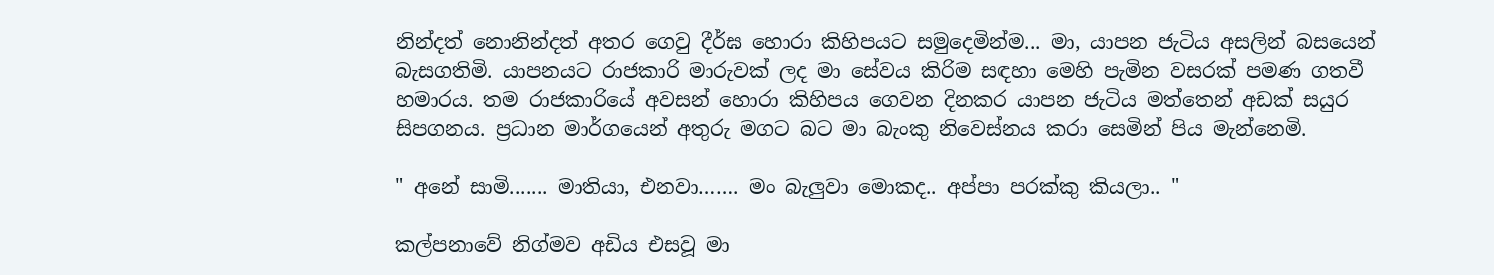නින්දත් නොනින්දත් අතර ගෙවු දීර්ඝ හොරා කිහිපයට සමුදෙමින්ම... මා, යාපන ජැටිය අසලින් බසයෙන් බැසගතිමි. යාපනයට රාජකාරි මාරුවක් ලද මා සේවය කිරිම සඳහා මෙහි පැමින වසරක් පමණ ගතවී හමාරය. තම රාජකාරියේ අවසන් හොරා කිහිපය ගෙවන දිනකර යාපන ජැටිය මත්තෙන් අඩක් සයුර සිපගනය. ප්‍රධාන මාර්ගයෙන් අතුරු මගට බට මා බැංකු නිවෙස්නය කරා සෙමින් පිය මැන්නෙමි.

" අනේ සාමි....... මාතියා, එනවා……. මං බැලුවා මොකද.. අප්පා පරක්කු කියලා.. "

කල්පනාවේ නිග්මව අඩිය එසවූ මා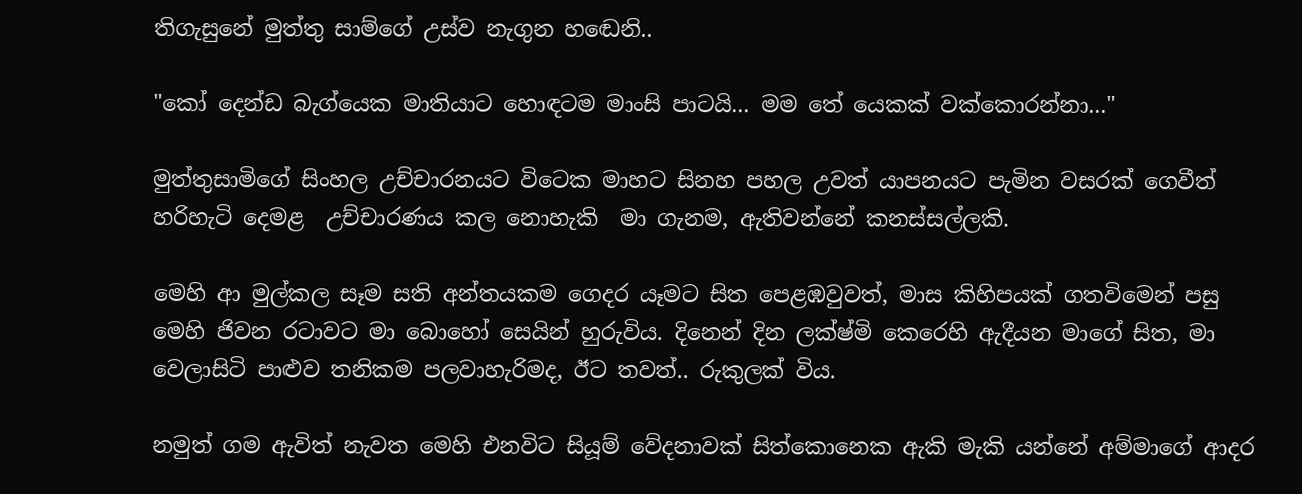තිගැසුනේ මුත්තු සාම්ගේ උස්ව නැගුන හඬෙනි..

"කෝ දෙන්ඩ බැග්යෙක මාතියාට හොඳටම මාංසි පාටයි... මම තේ යෙකක් වක්කොරන්නා..."

මුත්තුසාමිගේ සිංහල උච්චාරනයට විටෙක මාහට සිනහ පහල උවත් යාපනයට පැමින වසරක් ගෙවීත් හරිහැටි දෙමළ  උච්චාරණය කල නොහැකි  මා ගැනම, ඇතිවන්නේ කනස්සල්ලකි.

මෙහි ආ මුල්කල සෑම සති අන්තයකම ගෙදර යෑමට සිත පෙළඹවුවත්, මාස කිහිපයක් ගතවිමෙන් පසු මෙහි ජිවන රටාවට මා බොහෝ සෙයින් හුරුවිය. දිනෙන් දින ලක්ෂ්මි කෙරෙහි ඇදීයන මාගේ සිත, මා වෙලාසිටි පාළුව තනිකම පලවාහැරිමද, ඊට තවත්.. රුකුලක් විය.

නමුත් ගම ඇවිත් නැවත මෙහි එනවිට සියූම් වේදනාවක් සිත්කොනෙක ඇකි මැකි යන්නේ අම්මාගේ ආදර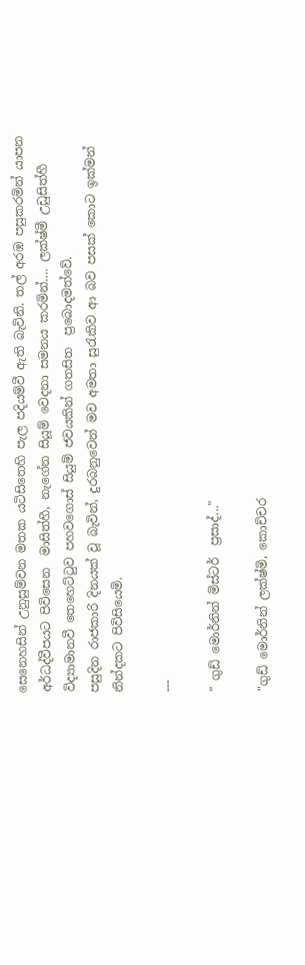සෙනෙහසින් උනුසුම්වන මතක යටිසිතෙහි පැල පදියම්වී ඇති බැවිනි. තල් අරඹ පසුකරමින් යාපන අර්ධද්වීපයට පිවිසෙන  මාසිත්හී, නැගේන සියූම් වෙදනා සමනය කරමින්…. ලක්ෂ්මී උඩුසිත්හී විද්‍යාමානවී තෙහෙට්ටුව පහවගොස් සියුම් ජවයකින් ගතසිත  ප්‍රබොදමත්වේ.
පසුදින රාජකාරි දිනයක් වූ බැවින්, දුරබනුවෙන් මව අමතා සුරැකිව ආ බව පසක් කොට ඉක්මන් නින්දකට පිවිසියෙමි.

---

" ගුඩ් මොර්නින් මිස්ටර්  ප්‍රසාද්..."

"ගුඩ් මොර්නින් ලක්ෂ්මි, කොච්චර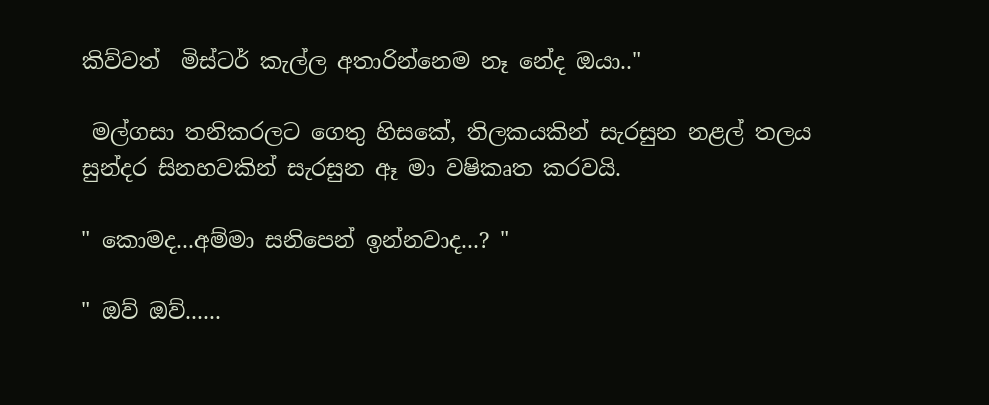කිව්වත්  මිස්ටර් කැල්ල අතාරින්නෙම නෑ නේද ඔයා.."

 මල්ගසා තනිකරලට ගෙතු හිසකේ, තිලකයකින් සැරසුන නළල් තලය සුන්දර සිනහවකින් සැරසුන ඈ මා වෂිකෘත කරවයි.

" කොමද...අම්මා සනිපෙන් ඉන්නවාද...? "

" ඔව් ඔව්......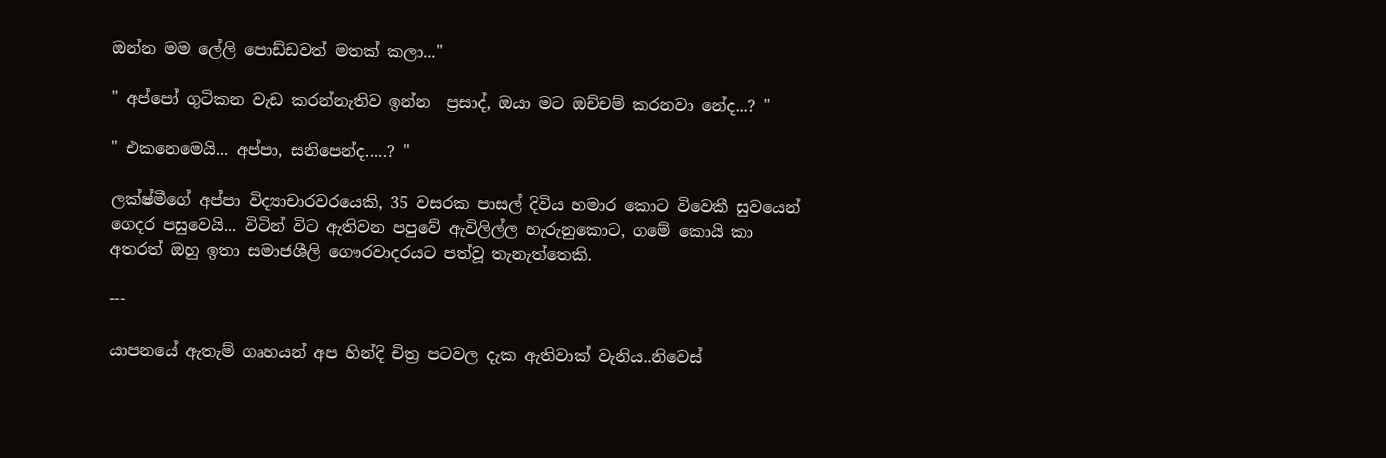ඔන්න මම ලේලි පොඩ්ඩවත් මතක් කලා..."

" අප්පෝ ගුටිකන වැඩ කරන්නැතිව ඉන්න  ප්‍රසාද්, ඔයා මට ඔච්චම් කරනවා නේද...? "

" එකනෙමෙයි... අප්පා, සනිපෙන්ද.....? "

ලක්ෂ්මීගේ අප්පා විද්‍යාචාරවරයෙකි, 35 වසරක පාසල් දිවිය හමාර කොට විවෙකී සුවයෙන් ගෙදර පසුවෙයි... විටින් විට ඇතිවන පපුවේ ඇවිලිල්ල හැරුනුකොට, ගමේ කොයි කා අතරත් ඔහු ඉතා සමාජශීලි ගෞරවාදරයට පත්වූ තැනැත්තෙකි.

---

යාපනයේ ඇතැම් ගෘහයන් අප හින්දි චිත්‍ර පටවල දැක ඇතිවාක් වැනිය..නිවෙස්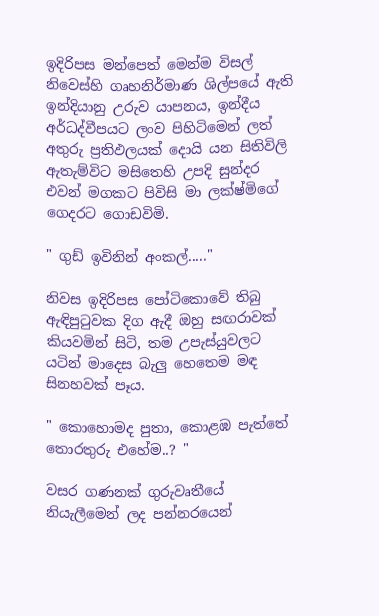ඉදිරිපස මන්පෙත් මෙන්ම විසල් නිවෙස්හි ගෘහනිර්මාණ ශිල්පයේ ඇති ඉන්දියානු උරුව යාපනය, ඉන්දීය අර්ධද්වීපයට ලංව පිහිටිමෙන් ලත් අතුරු ප්‍රතිඵලයක් දොයි යන සිතිවිලි ඇතැම්විට මසිතෙහි උපදි සුන්දර එවන් මගකට පිවිසි මා ලක්ෂ්මිගේ ගෙදරට ගොඩවිමි.

" ගුඩ් ඉවිනින් අංකල්....."

නිවස ඉදිරිපස පෝටිකොවේ තිබු ඇඳිපුටුවක දිග ඇදී ඔහු සඟරාවක් කියවමින් සිටි, තම උපැස්යුවලට යටින් මාදෙස බැලු හෙතෙම මඳ සිනහවක් පෑය.

" කොහොමද පුතා, කොළඹ පැත්තේ තොරතුරු එහේම..? "

වසර ගණනක් ගුරුවෘතීයේ නියැලීමෙන් ලද පන්නරයෙන්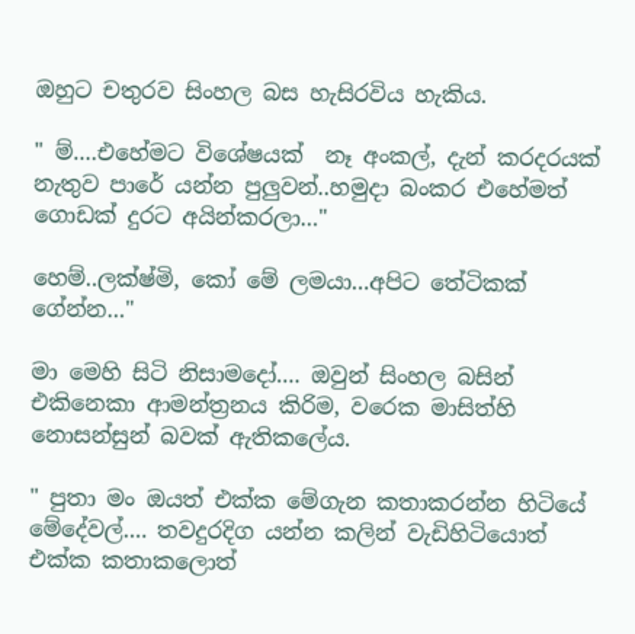ඔහුට චතුරව සිංහල බස හැසිරවිය හැකිය.

" ම්....එහේමට විශේෂයක්  නෑ අංකල්, දැන් කරදරයක් නැතුව පාරේ යන්න පුලුවන්..හමුදා බංකර එහේමත් ගොඩක් දුරට අයින්කරලා..."

හෙම්..ලක්ෂ්මි, කෝ මේ ලමයා...අපිට තේටිකක් ගේන්න..."

මා මෙහි සිටි නිසාමදෝ.... ඔවුන් සිංහල බසින් එකිනෙකා ආමන්ත්‍රනය කිරිම, වරෙක මාසිත්හි නොසන්සුන් බවක් ඇතිකලේය.

" පුතා මං ඔයත් එක්ක මේගැන කතාකරන්න හිටියේ මේදේවල්.... තවදුරදිග යන්න කලින් වැඩිහිටියොත් එක්ක කතාකලොත්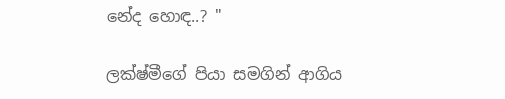නේද හොඳ..? "

ලක්ෂ්මීගේ පියා සමගින් ආගිය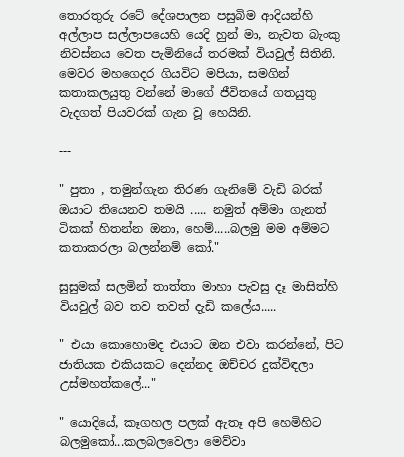තොරතුරු රටේ දේශපාලන පසුබිම ආදියන්හි අල්ලාප සල්ලාපයෙහි යෙදි හුන් මා, නැවත බැංකු නිවස්නය වෙත පැමිනියේ තරමක් වියවුල් සිතිනි. මෙවර මහගෙදර ගියවිට මපියා, සමගින් කතාකලයුතු වන්නේ මාගේ ජීවිතයේ ගතයුතු වැදගත් පියවරක් ගැන වූ හෙයිනි.

---

" පුතා , තමුන්ගැන තිරණ ගැනිමේ වැඩි බරක් ඔයාට තියෙනව තමයි ..... නමුත් අම්මා ගැනත් ටිකක් හිතන්න ඔනා, හෙම්.....බලමු මම අම්මට කතාකරලා බලන්නම් කෝ."

සුසුමක් සලමින් තාත්තා මාහා පැවසු දෑ මාසිත්හි වියවුල් බව තව තවත් දැඩි කලේය.....

" එයා කොහොමද එයාට ඔන එවා කරන්නේ, පිට ජාතියක එකියකට දෙන්නද ඔච්චර දුක්විඳලා උස්මහත්කලේ..."

" යොදියේ, කෑගහල පලක් ඇතෑ අපි හෙමිහිට බලමුකෝ...කලබලවෙලා මෙව්වා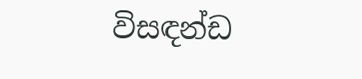විසඳන්ඩ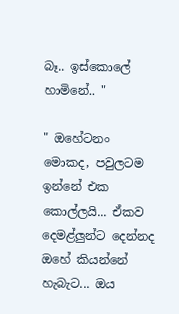බෑ.. ඉස්කොලේ හාමිනේ.. "

" ඔහේටනං  මොකද, පවුලටම ඉන්නේ එක කොල්ලයි... ඒකව දෙමළ්ලුන්ට දෙන්නද ඔහේ කියන්නේ හැබැට... ඔය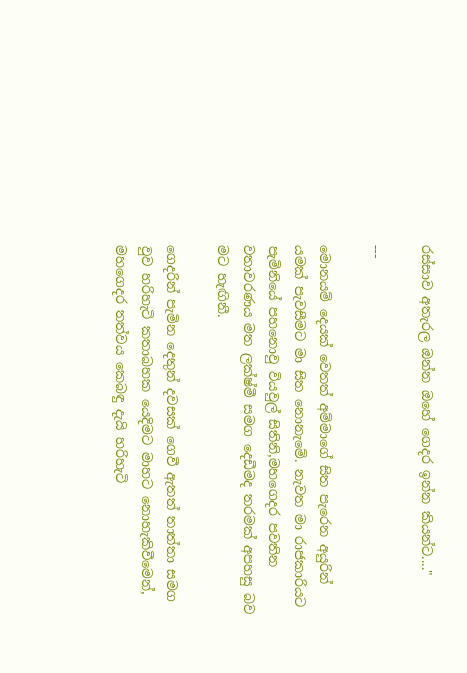රස්සාව අතැරල ඔන්න ඔහේ ගෙදර ඉන්න කියන්ට...."

---

මොනයම් දෙයක් වෙතත් අම්මාගේ සිත පැරෙන අයුරින් යමක් පැවසීමට මා සිත නොනැමේ. නැවත මා රාජකාරියට පැමිනියේ පහනොවු වි‍යවුල් සිතිනි,මහගෙදර පවතින වතාවරණය මත ලක්ෂ්මී සමග දෙඩීමද තරමක් අපහසු බව මට හැඟිනී.

ගෙදරින් පැමින දෙතුන් දවසක් ගෙවී ඇතත් තාත්තා සමග වුව හරිහැටි කතාබහක යෙදිමට මාහට නොහැකිවීමෙන්, මහගෙදර තත්වය කෙබඳු දැයි හරිහැටි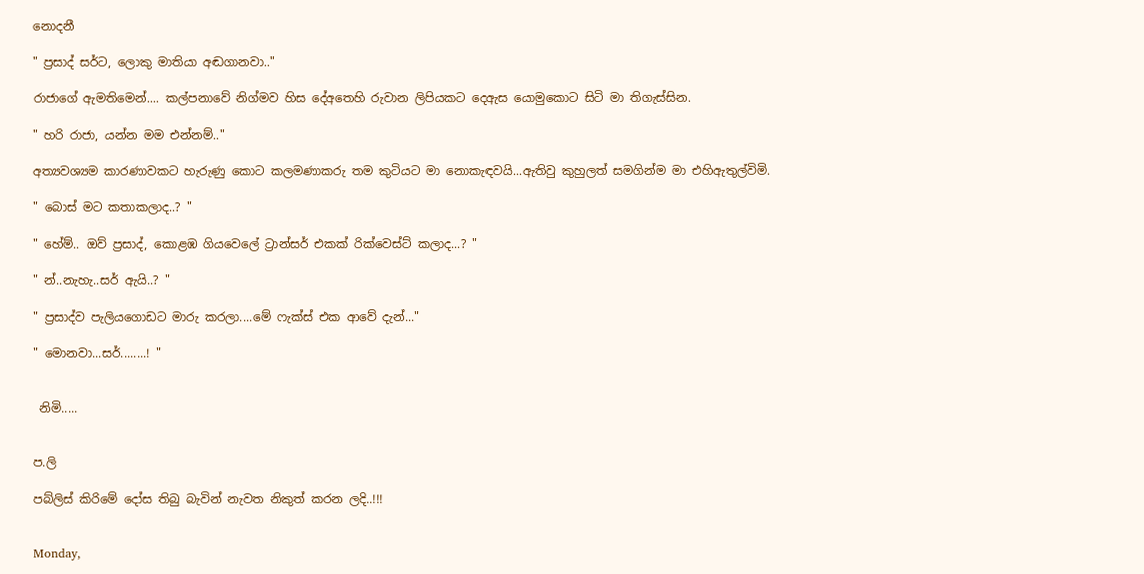නොදනී

" ප්‍රසාද් සර්ට, ලොකු මාතියා අඬගානවා.."

රාජාගේ ඇමතිමෙන්.... කල්පනාවේ නිග්මව හිස දේඅතෙහි රුවාන ලිපියකට දෙඇස යොමුකොට සිටි මා තිගැස්සින.

" හරි රාජා, යන්න මම එන්නම්.."

අත්‍යවශ්‍යම කාරණාවකට හැරුණු කොට කලමණාකරු තම කුටියට මා නොකැඳවයි...ඇතිවු කුහුලත් සමගින්ම මා එහිඇතුල්විමි.

" බොස් මට කතාකලාද..? "

" හේම්.. ඔව් ප්‍රසාද්, කොළඹ ගියවෙලේ ට්‍රාන්සර් එකක් රික්වෙස්ට් කලාද...? "

" න්..නැහැ..සර් ඇයි..? "

" ප්‍රසාද්ව පැලියගොඩට මාරු කරලා....මේ ෆැක්ස් එක ආවේ දැන්..."

" මොනවා...සර්........! "


 නිමි.....


ප.ලි

පබ්ලිස් කිරිමේ දෝස තිබු බැවින් නැවත නිකුත් කරන ලදි..!!!


Monday,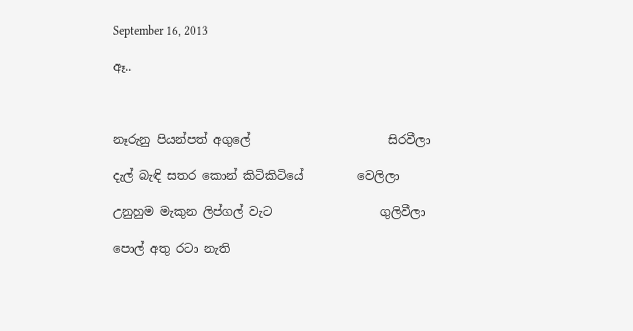September 16, 2013

ඈ..



නෑරුනු පියන්පත් අගුලේ                       සිරවීලා

දැල් බැඳි සතර කොන් කිටිකිටියේ         වෙලිලා

උනුහුම මැකුන ලිප්ගල් වැට                  ගුලිවීලා

පොල් අතු රටා නැති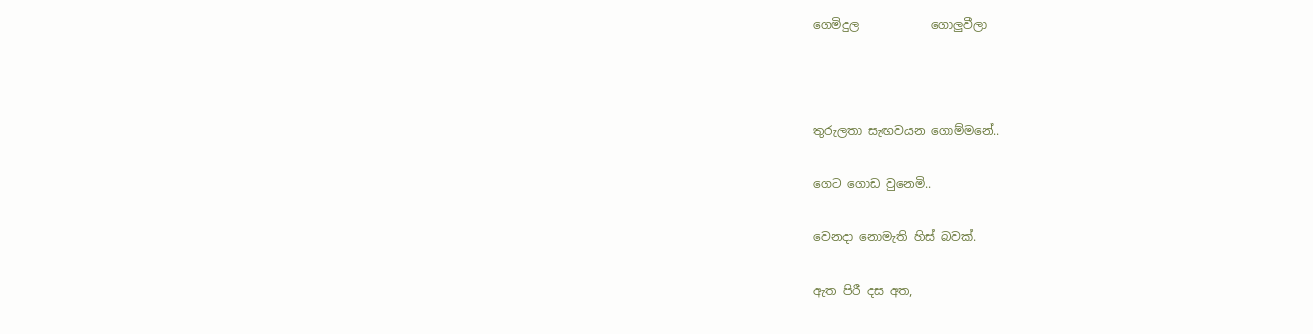ගෙමිදුල            ගොලුවීලා



තුරුලතා සැඟවයන ගොම්මනේ..

ගෙට ගොඩ වුනෙමි..

වෙනදා නොමැති හිස් බවක්.

ඇත පිරී දස අත,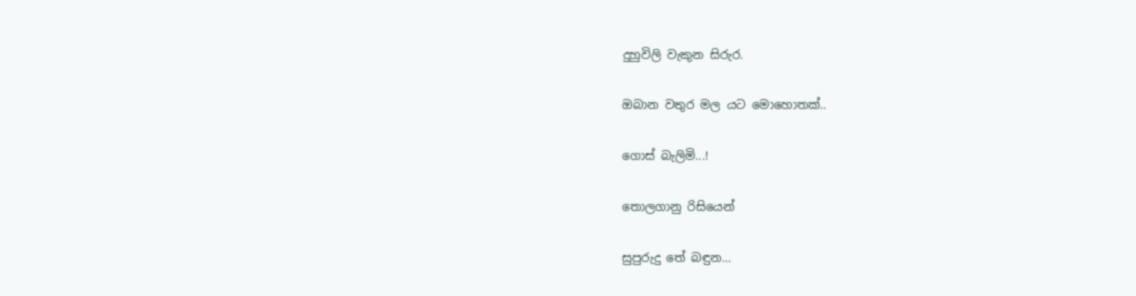දුහුවිලි වැකුන සිරුර.

ඔබාන වතුර මල යට මොහොතක්..

ගොස් බැලිමි...!

තොලගානු රිසියෙන්

සුපුරුදු තේ බඳුන...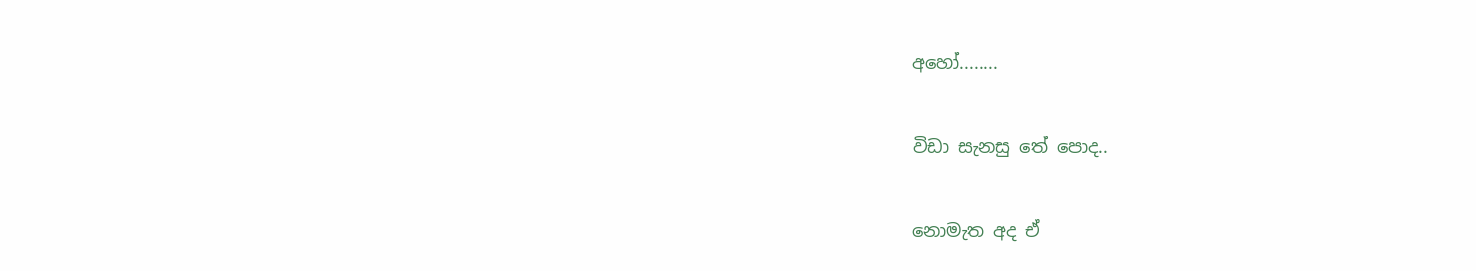අහෝ........

විඩා සැනසු තේ පොද..

නොමැත අද ඒ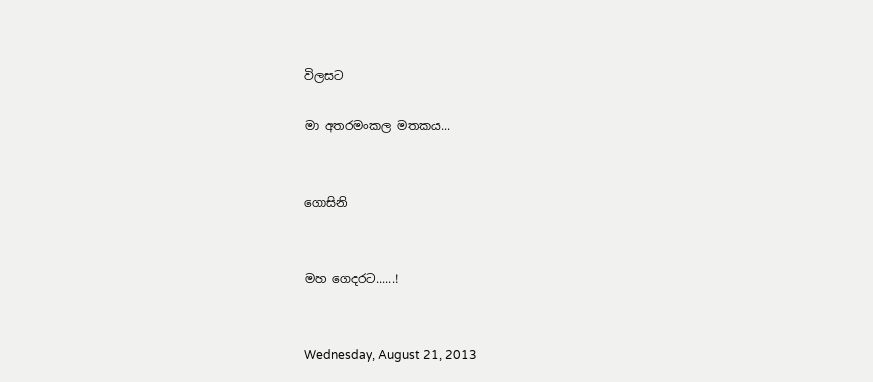විලසට

මා අතරමංකල මතකය...


ගොසිනි


මහ ගෙදරට......!


Wednesday, August 21, 2013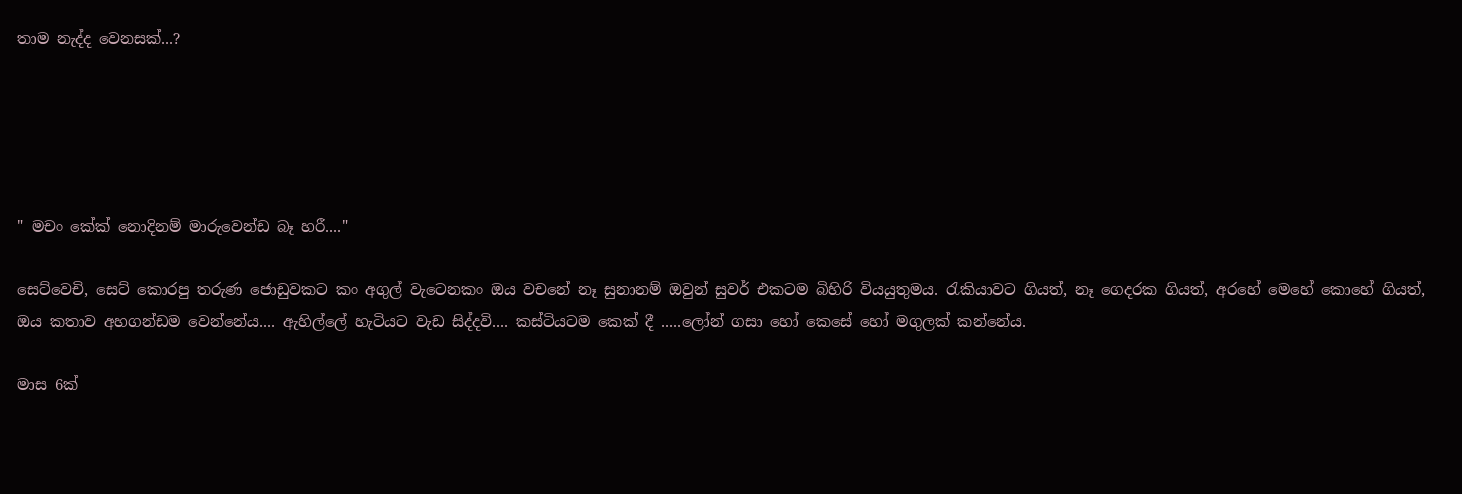තාම නැද්ද වෙනසක්...?





" මචං කේක් නොදිනම් මාරුවෙන්ඩ බෑ හරී...."

සෙට්වෙචි, සෙට් කොරපු තරුණ ජොඩුවකට කං අගුල් වැටෙනකං ඔය වචනේ නෑ සුනානම් ඔවුන් සුවර් එකටම බිහිරි වියයුතුමය. රැකියාවට ගියත්, නෑ ගෙදරක ගියත්, අරහේ මෙහේ කොහේ ගියත්, ඔය කතාව අහගන්ඩම වෙන්නේය.... ඇහිල්ලේ හැටියට වැඩ සිද්දවි.... කස්ටියටම කෙක් දී .....ලෝන් ගසා හෝ කෙසේ හෝ මගුලක් කන්නේය.

මාස 6ක්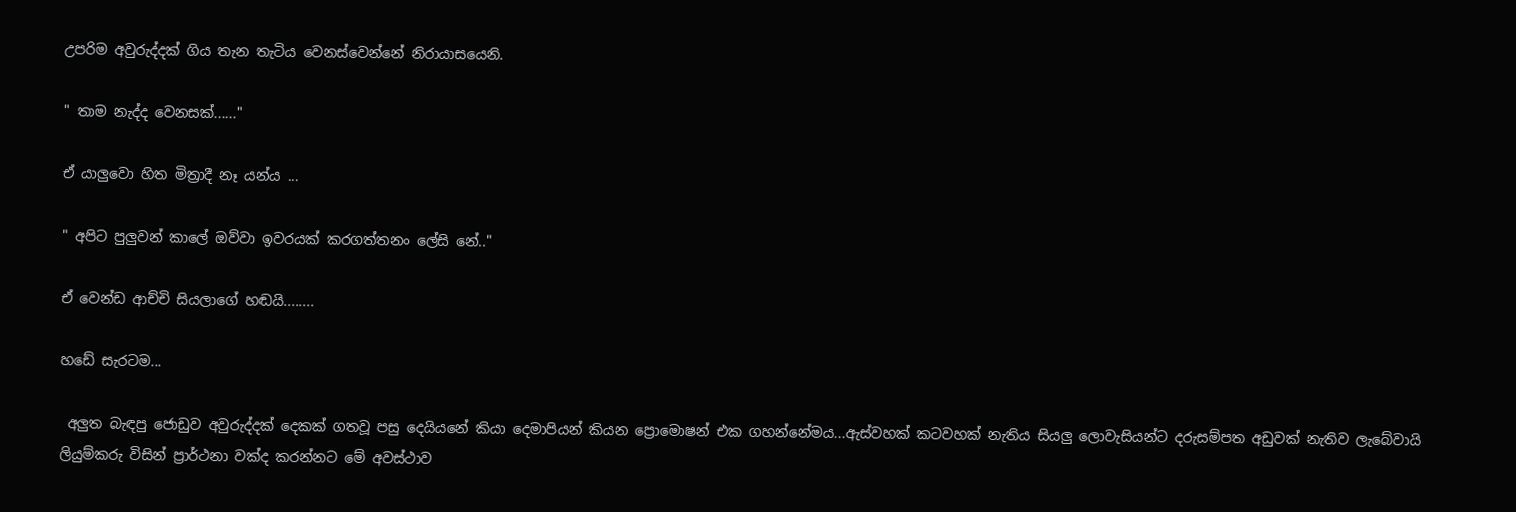උපරිම අවුරුද්දක් ගිය තැන තැටිය වෙනස්වෙන්නේ නිරායාසයෙනි.

" තාම නැද්ද වෙනසක්......"

ඒ යාලුවො හිත මිත්‍රාදී නෑ යන්ය ...

" අපිට පුලුවන් කාලේ ඔව්වා ඉවරයක් කරගත්තනං ලේසි නේ.."

ඒ වෙන්ඩ ආච්චි සියලාගේ හඬයි........

හඩේ සැරටම...

 අලුත බැඳපු ජොඩුව අවුරුද්දක් දෙකක් ගතවූ පසු දෙයියනේ කියා දෙමාපියන් කියන ප්‍රොමොෂන් එක ගහන්නේමය...ඇස්වහක් කටවහක් නැතිය සියලු ලොවැසියන්ට දරුසම්පත අඩුවක් නැතිව ලැබේවායි ලියුම්කරු විසින් ප්‍රාර්ථනා වක්ද කරන්නට මේ අවස්ථාව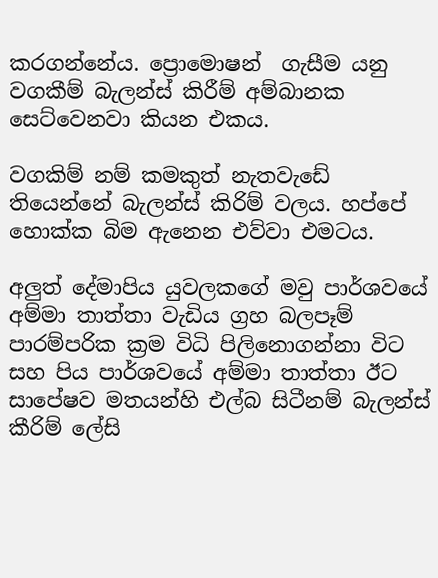කරගන්නේය. ප්‍රොමොෂන්  ගැසීම යනු වගකීම් බැලන්ස් කිරීම් අම්බානක සෙට්වෙනවා කියන එකය.

වගකිම් නම් කමකුත් නැතවැඩේ තියෙන්නේ බැලන්ස් කිරිම් වලය. හප්පේ හොක්ක බිම ඇනෙන එව්වා එමටය.

අලුත් දේමාපිය යුවලකගේ මවු පාර්ශවයේ අම්මා තාත්තා වැඩිය ග්‍රහ බලපෑම් පාරම්පරික ක්‍රම විධි පිලිනොගන්නා විට සහ පිය පාර්ශවයේ අම්මා තාත්තා ඊට සාපේෂව මතයන්හි එල්බ සිටීනම් බැලන්ස් කීරිම් ලේසි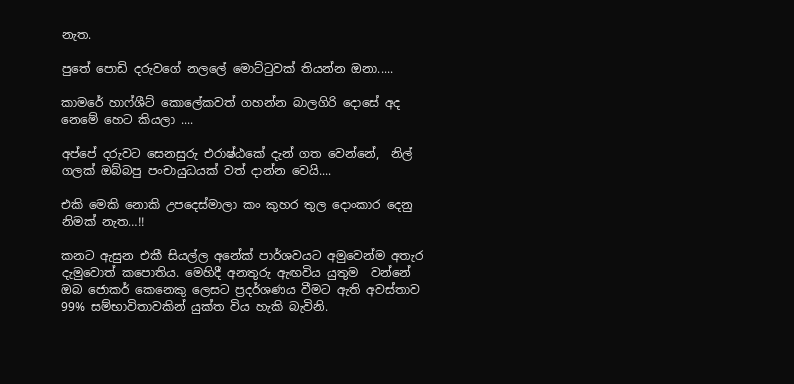නැත.

පුතේ පොඩි දරුවගේ නලලේ මොට්ටුවක් තියන්න ඔනා.....

කාමරේ හාෆ්ශීට් කොලේකවත් ගහන්න බාලගිරි දොසේ අද නෙමේ හෙට කියලා ....

අප්පේ දරුවට සෙනසුරු එරාෂ්ඨකේ දැන් ගත වෙන්නේ,  නිල් ගලක් ඔබ්බපු පංචායුධයක් වත් දාන්න වෙයි....

එකි මෙකි නොකි උපදෙස්මාලා කං කුහර තුල දොංකාර දෙනු  නිමක් නැත…!!

කනට ඇසුන එකී සියල්ල අනේක් පාර්ශවයට අමුවෙන්ම අතැර දැමුවොත් කපොතිය. මෙහිදී අනතුරු ඇඟවිය යුතුම  වන්නේ ඔබ ජොකර් කෙනෙකු ලෙසට ප්‍රදර්ශණය වීමට ඇති අවස්තාව 99% සම්භාවිතාවකින් යුක්ත විය හැකි බැවිනි.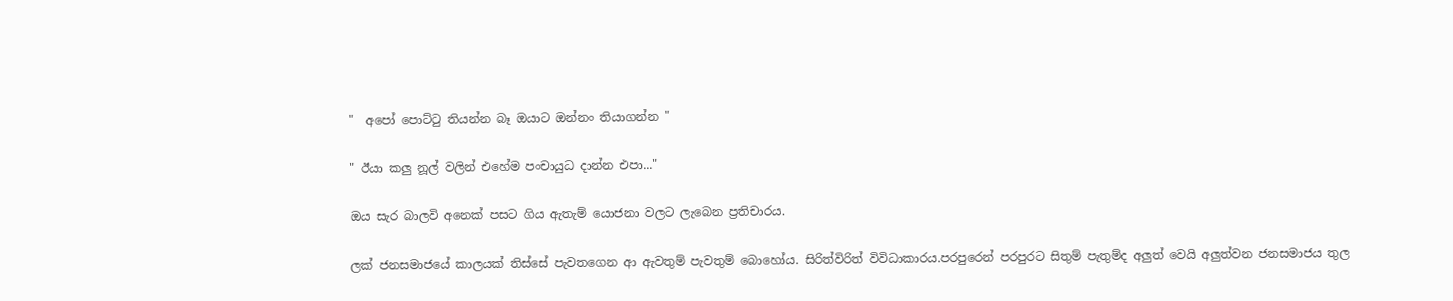"  අපෝ පොට්ටු තියන්න බෑ ඔයාට ඔන්නං තියාගන්න "

" ඊයා කලු නූල් වලින් එහේම පංචායුධ දාන්න එපා..."

ඔය සැර බාලවි අනෙක් පසට ගිය ඇතැම් යොජනා වලට ලැබෙන ප්‍රතිචාරය.

ලක් ජනසමාජයේ කාලයක් තිස්සේ පැවතගෙන ආ ඇවතුම් පැවතුම් බොහෝය. සිරිත්විරිත් විවිධාකාරය.පරපුරෙන් පරපුරට සිතුම් පැතුම්ද අලුත් වෙයි අලුත්වන ජනසමාජය තුල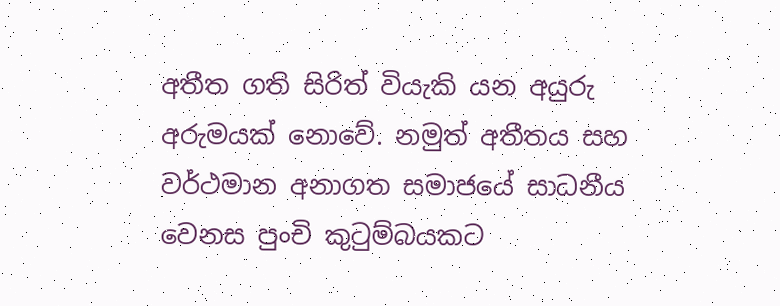අතීත ගති සිරිත් වියැකි යන අයුරු අරුමයක් නොවේ. නමුත් අතීතය සහ වර්ථමාන අනාගත සමාජයේ සාධනීය වෙනස පුංචි කුටුම්බයකට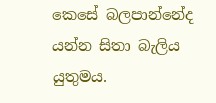කෙසේ බලපාන්නේද යන්න සිතා බැලිය යුතුමය.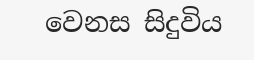වෙනස සිදුවිය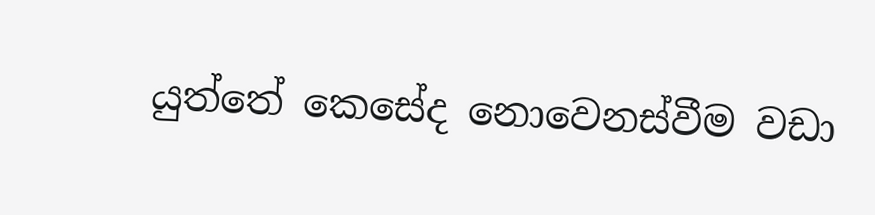යුත්තේ කෙසේද නොවෙනස්වීම වඩා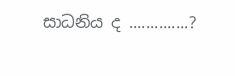සාධනිය ද ..............?